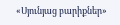«Սյունյաց բարիքներ»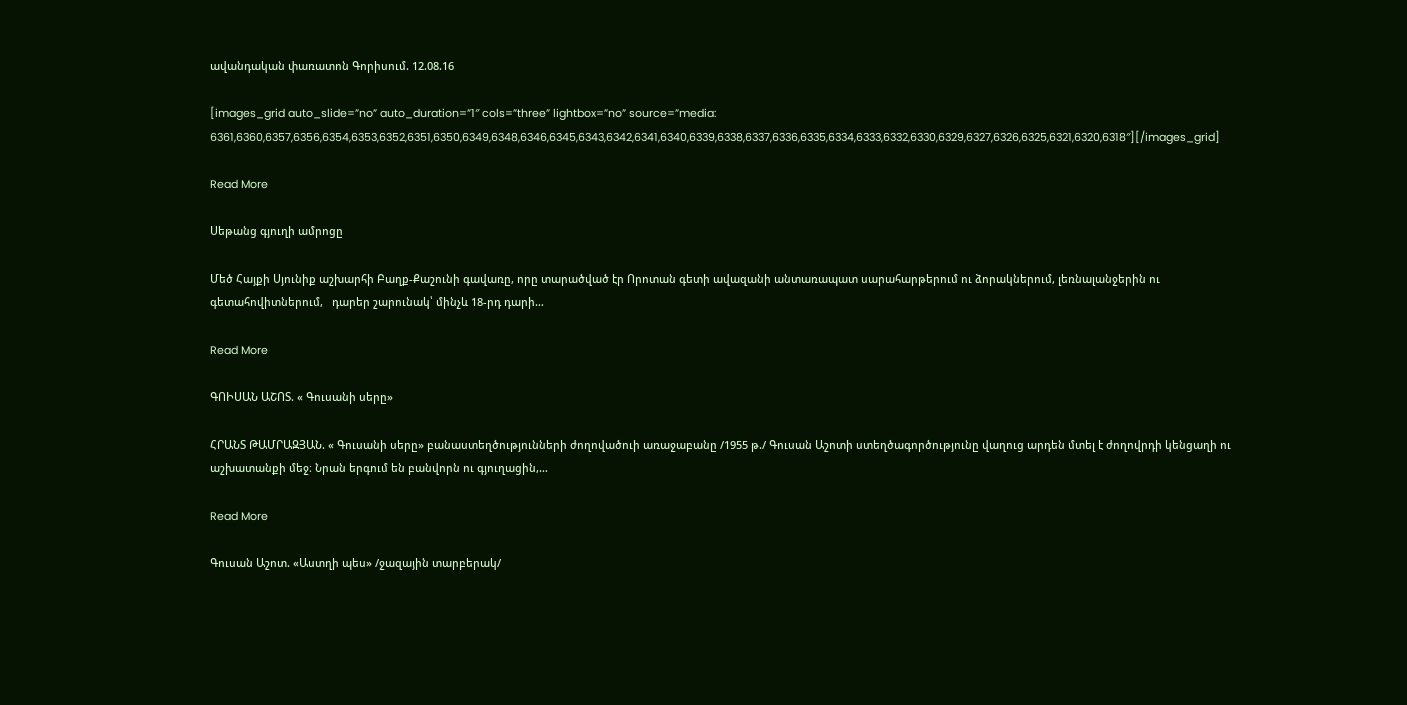ավանդական փառատոն Գորիսում. 12.08.16

[images_grid auto_slide=”no” auto_duration=”1″ cols=”three” lightbox=”no” source=”media: 6361,6360,6357,6356,6354,6353,6352,6351,6350,6349,6348,6346,6345,6343,6342,6341,6340,6339,6338,6337,6336,6335,6334,6333,6332,6330,6329,6327,6326,6325,6321,6320,6318″][/images_grid]

Read More

Սեթանց գյուղի ամրոցը

Մեծ Հայքի Սյունիք աշխարհի Բաղք-Քաշունի գավառը, որը տարածված էր Որոտան գետի ավազանի անտառապատ սարահարթերում ու ձորակներում, լեռնալանջերին ու գետահովիտներում,   դարեր շարունակ՝ մինչև 18-րդ դարի…

Read More

ԳՈԻՍԱՆ ԱՇՈՏ. « Գուսանի սերը»

ՀՐԱՆՏ ԹԱՄՐԱԶՅԱՆ. « Գուսանի սերը» բանաստեղծությունների ժողովածուի առաջաբանը /1955 թ./ Գուսան Աշոտի ստեղծագործությունը վաղուց արդեն մտել է ժողովրդի կենցաղի ու աշխատանքի մեջ։ Նրան երգում են բանվորն ու գյուղացին,…

Read More

Գուսան Աշոտ. «Աստղի պես» /ջազային տարբերակ/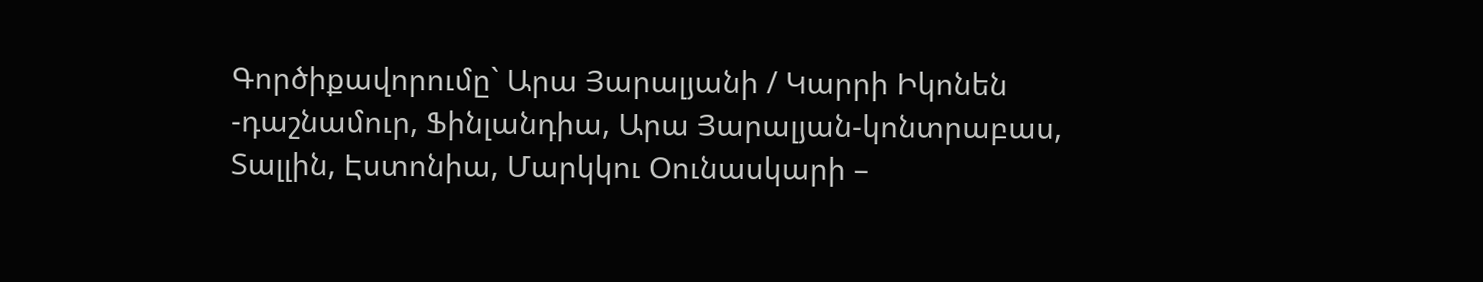Գործիքավորումը` Արա Յարալյանի / Կարրի Իկոնեն -դաշնամուր, Ֆինլանդիա, Արա Յարալյան-կոնտրաբաս, Տալլին, Էստոնիա, Մարկկու Օունասկարի –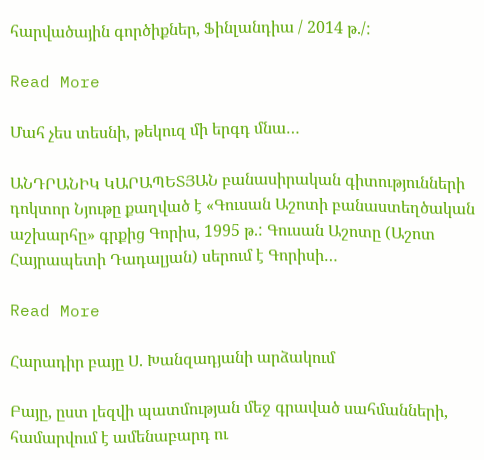հարվածային գործիքներ, Ֆինլանդիա / 2014 թ./:

Read More

Մահ չես տեսնի, թեկուզ մի երգդ մնա…

ԱՆԴՐԱՆԻԿ ԿԱՐԱՊԵՏՅԱՆ բանասիրական գիտությունների դոկտոր Նյութը քաղված է «Գուսան Աշոտի բանաստեղծական աշխարհը» գրքից Գորիս, 1995 թ.: Գուսան Աշոտը (Աշոտ Հայրապետի Դադալյան) սերում է Գորիսի…

Read More

Հարադիր բայը Ս. Խանզադյանի արձակում

Բայը, ըստ լեզվի պատմության մեջ գրաված սահմանների, համարվում է ամենաբարդ ու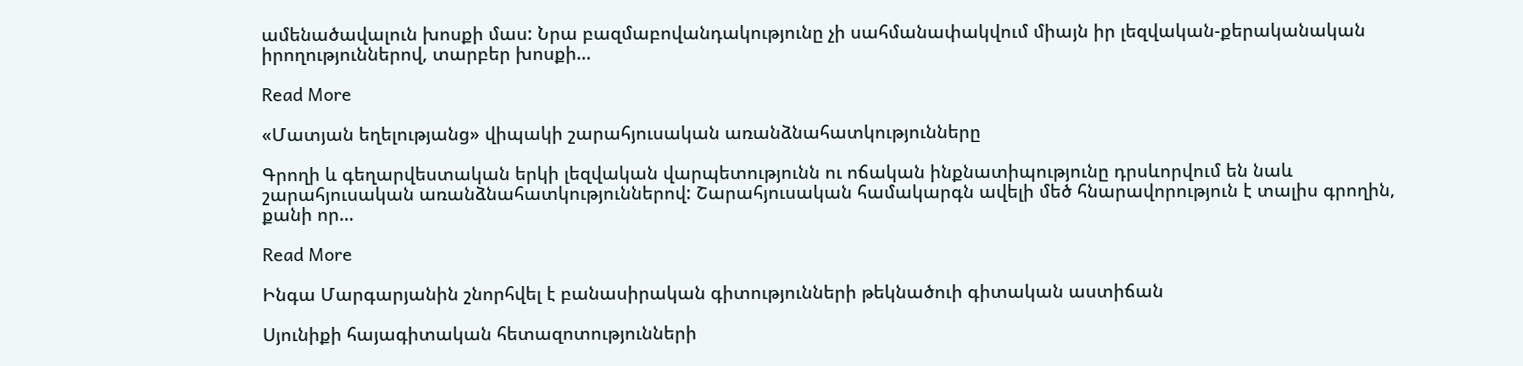ամենածավալուն խոսքի մաս: Նրա բազմաբովանդակությունը չի սահմանափակվում միայն իր լեզվական-քերականական իրողություններով, տարբեր խոսքի…

Read More

«Մատյան եղելությանց» վիպակի շարահյուսական առանձնահատկությունները

Գրողի և գեղարվեստական երկի լեզվական վարպետությունն ու ոճական ինքնատիպությունը դրսևորվում են նաև շարահյուսական առանձնահատկություններով: Շարահյուսական համակարգն ավելի մեծ հնարավորություն է տալիս գրողին, քանի որ…

Read More

Ինգա Մարգարյանին շնորհվել է բանասիրական գիտությունների թեկնածուի գիտական աստիճան

Սյունիքի հայագիտական հետազոտությունների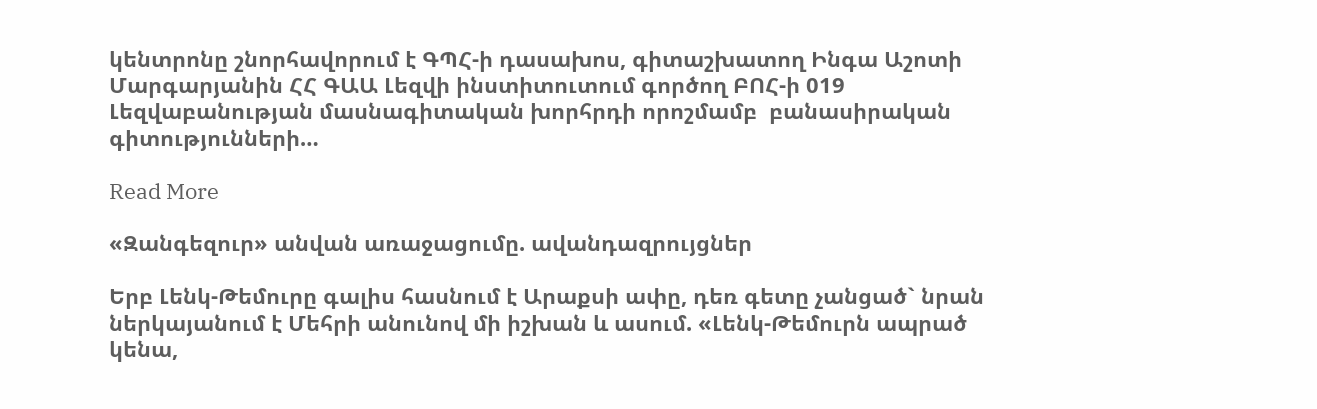կենտրոնը շնորհավորում է ԳՊՀ-ի դասախոս, գիտաշխատող Ինգա Աշոտի Մարգարյանին ՀՀ ԳԱԱ Լեզվի ինստիտուտում գործող ԲՈՀ-ի 019 Լեզվաբանության մասնագիտական խորհրդի որոշմամբ  բանասիրական գիտությունների…

Read More

«Զանգեզուր» անվան առաջացումը. ավանդազրույցներ

Երբ Լենկ-Թեմուրը գալիս հասնում է Արաքսի ափը, դեռ գետը չանցած` նրան ներկայանում է Մեհրի անունով մի իշխան և ասում. «Լենկ-Թեմուրն ապրած կենա,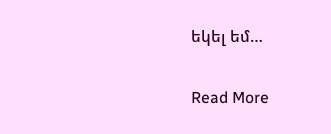եկել եմ…

Read More